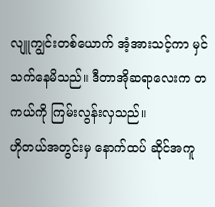လျူကျွင်းတစ်ယောက် အံ့အားသင့်ကာ မှင်သက်နေမိသည်။ ဒီတာအိုဆရာလေးက တကယ်ကို ကြမ်းလွန်းလှသည်။
ဟိုတယ်အတွင်းမှ နောက်ထပ် ဆိုင်အကူ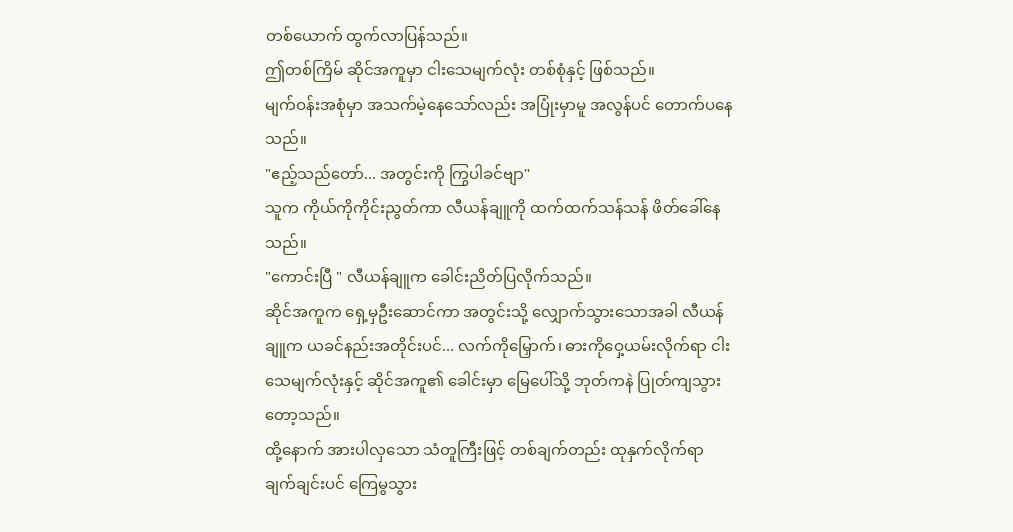တစ်ယောက် ထွက်လာပြန်သည်။
ဤတစ်ကြိမ် ဆိုင်အကူမှာ ငါးသေမျက်လုံး တစ်စုံနှင့် ဖြစ်သည်။
မျက်ဝန်းအစုံမှာ အသက်မဲ့နေသော်လည်း အပြုံးမှာမူ အလွန်ပင် တောက်ပနေသည်။
"ဧည့်သည်တော်... အတွင်းကို ကြွပါခင်ဗျာ"
သူက ကိုယ်ကိုကိုင်းညွတ်ကာ လီယန်ချူကို ထက်ထက်သန်သန် ဖိတ်ခေါ်နေသည်။
"ကောင်းပြီ " လီယန်ချူက ခေါင်းညိတ်ပြလိုက်သည်။
ဆိုင်အကူက ရှေ့မှဦးဆောင်ကာ အတွင်းသို့ လျှောက်သွားသောအခါ လီယန်ချူက ယခင်နည်းအတိုင်းပင်... လက်ကိုမြှောက်၊ ဓားကိုဝှေ့ယမ်းလိုက်ရာ ငါးသေမျက်လုံးနှင့် ဆိုင်အကူ၏ ခေါင်းမှာ မြေပေါ်သို့ ဘုတ်ကနဲ ပြုတ်ကျသွားတော့သည်။
ထို့နောက် အားပါလှသော သံတူကြီးဖြင့် တစ်ချက်တည်း ထုနှက်လိုက်ရာ ချက်ချင်းပင် ကြေမွသွား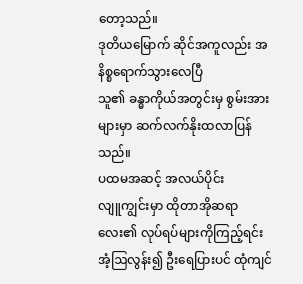တော့သည်။
ဒုတိယမြောက် ဆိုင်အကူလည်း အနိစ္စရောက်သွားလေပြီ
သူ၏ ခန္ဓာကိုယ်အတွင်းမှ စွမ်းအားများမှာ ဆက်လက်နိုးထလာပြန်သည်။
ပထမအဆင့် အလယ်ပိုင်း
လျူကျွင်းမှာ ထိုတာအိုဆရာလေး၏ လုပ်ရပ်များကိုကြည့်ရင်း အံ့ဩလွန်း၍ ဦးရေပြားပင် ထုံကျင်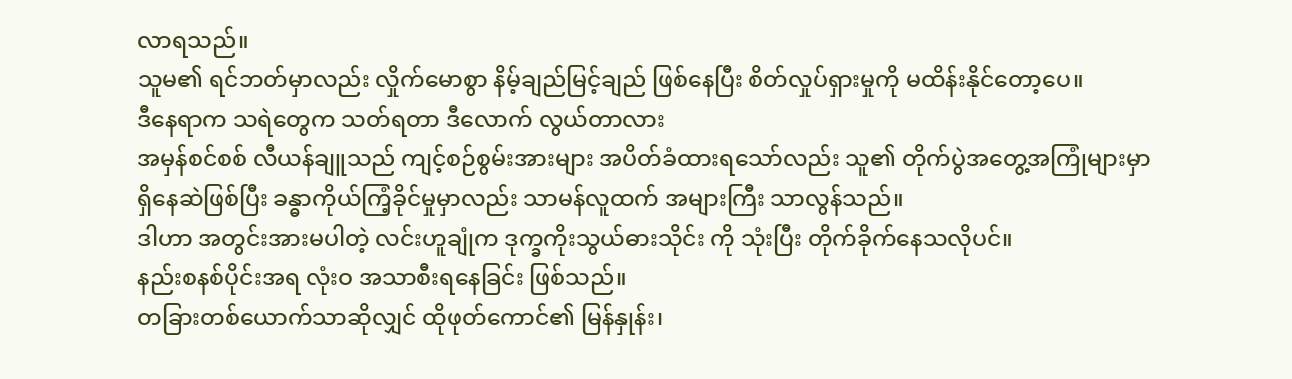လာရသည်။
သူမ၏ ရင်ဘတ်မှာလည်း လှိုက်မောစွာ နိမ့်ချည်မြင့်ချည် ဖြစ်နေပြီး စိတ်လှုပ်ရှားမှုကို မထိန်းနိုင်တော့ပေ။
ဒီနေရာက သရဲတွေက သတ်ရတာ ဒီလောက် လွယ်တာလား
အမှန်စင်စစ် လီယန်ချူသည် ကျင့်စဉ်စွမ်းအားများ အပိတ်ခံထားရသော်လည်း သူ၏ တိုက်ပွဲအတွေ့အကြုံများမှာ ရှိနေဆဲဖြစ်ပြီး ခန္ဓာကိုယ်ကြံ့ခိုင်မှုမှာလည်း သာမန်လူထက် အများကြီး သာလွန်သည်။
ဒါဟာ အတွင်းအားမပါတဲ့ လင်းဟူချုံက ဒုက္ခကိုးသွယ်ဓားသိုင်း ကို သုံးပြီး တိုက်ခိုက်နေသလိုပင်။
နည်းစနစ်ပိုင်းအရ လုံးဝ အသာစီးရနေခြင်း ဖြစ်သည်။
တခြားတစ်ယောက်သာဆိုလျှင် ထိုဖုတ်ကောင်၏ မြန်နှုန်း၊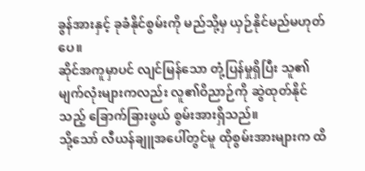ခွန်အားနှင့် ခုခံနိုင်စွမ်းကို မည်သို့မှ ယှဉ်နိုင်မည်မဟုတ်ပေ။
ဆိုင်အကူမှာပင် လျင်မြန်သော တုံ့ပြန်မှုရှိပြီး သူ၏မျက်လုံးများကလည်း လူ၏ဝိညာဉ်ကို ဆွဲထုတ်နိုင်သည့် ခြောက်ခြားဖွယ် စွမ်းအားရှိသည်။
သို့သော် လီယန်ချူအပေါ်တွင်မူ ထိုစွမ်းအားများက ထိ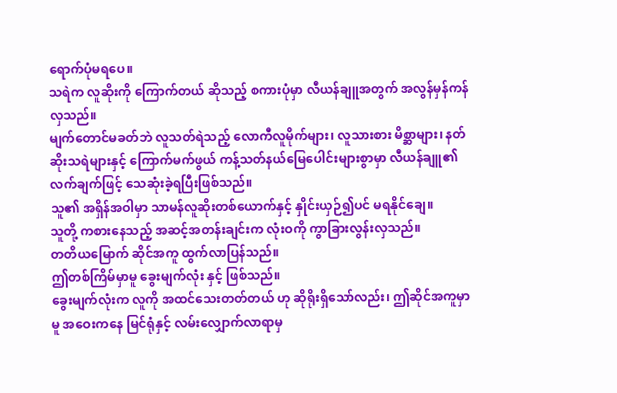ရောက်ပုံမရပေ။
သရဲက လူဆိုးကို ကြောက်တယ် ဆိုသည့် စကားပုံမှာ လီယန်ချူအတွက် အလွန်မှန်ကန်လှသည်။
မျက်တောင်မခတ်ဘဲ လူသတ်ရဲသည့် လောကီလူမိုက်များ၊ လူသားစား မိစ္ဆာများ၊ နတ်ဆိုးသရဲများနှင့် ကြောက်မက်ဖွယ် ကန့်သတ်နယ်မြေပေါင်းများစွာမှာ လီယန်ချူ၏ လက်ချက်ဖြင့် သေဆုံးခဲ့ရပြီးဖြစ်သည်။
သူ၏ အရှိန်အဝါမှာ သာမန်လူဆိုးတစ်ယောက်နှင့် နှိုင်းယှဉ်၍ပင် မရနိုင်ချေ။
သူတို့ ကစားနေသည့် အဆင့်အတန်းချင်းက လုံးဝကို ကွာခြားလွန်းလှသည်။
တတိယမြောက် ဆိုင်အကူ ထွက်လာပြန်သည်။
ဤတစ်ကြိမ်မှာမူ ခွေးမျက်လုံး နှင့် ဖြစ်သည်။
ခွေးမျက်လုံးက လူကို အထင်သေးတတ်တယ် ဟု ဆိုရိုးရှိသော်လည်း၊ ဤဆိုင်အကူမှာမူ အဝေးကနေ မြင်ရုံနှင့် လမ်းလျှောက်လာရာမှ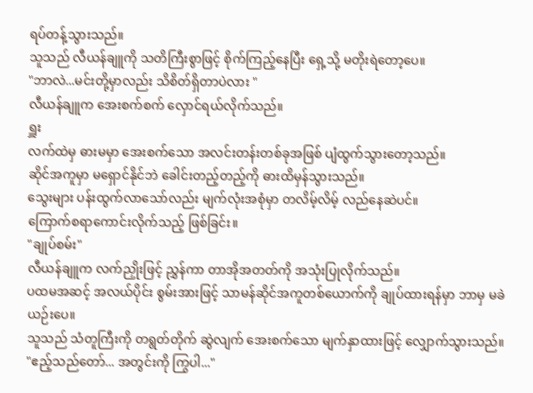ရပ်တန့်သွားသည်။
သူသည် လီယန်ချူကို သတိကြီးစွာဖြင့် စိုက်ကြည့်နေပြီး ရှေ့သို့ မတိုးရဲတော့ပေ။
"ဘာလဲ...မင်းတို့မှာလည်း သိစိတ်ရှိတာပဲလား "
လီယန်ချူက အေးစက်စက် လှောင်ရယ်လိုက်သည်။
ရှူး
လက်ထဲမှ ဓားမမှာ အေးစက်သော အလင်းတန်းတစ်ခုအဖြစ် ပျံထွက်သွားတော့သည်။
ဆိုင်အကူမှာ မရှောင်နိုင်ဘဲ ခေါင်းတည့်တည့်ကို ဓားထိမှန်သွားသည်။
သွေးများ ပန်းထွက်လာသော်လည်း မျက်လုံးအစုံမှာ တလိမ့်လိမ့် လည်နေဆဲပင်။
ကြောက်စရာကောင်းလိုက်သည့် ဖြစ်ခြင်း။
"ချုပ်စမ်း"
လီယန်ချူက လက်ညှိုးဖြင့် ညွှန်ကာ တာအိုအတတ်ကို အသုံးပြုလိုက်သည်။
ပထမအဆင့် အလယ်ပိုင်း စွမ်းအားဖြင့် သာမန်ဆိုင်အကူတစ်ယောက်ကို ချုပ်ထားရန်မှာ ဘာမှ မခဲယဉ်းပေ။
သူသည် သံတူကြီးကို တရွတ်တိုက် ဆွဲလျက် အေးစက်သော မျက်နှာထားဖြင့် လျှောက်သွားသည်။
"ဧည့်သည်တော်... အတွင်းကို ကြွပါ..."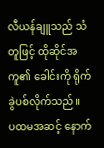လီယန်ချူသည် သံတူဖြင့် ထိုဆိုင်အကူ၏ ခေါင်းကို ရိုက်ခွဲပစ်လိုက်သည်။
ပထမအဆင့် နောက်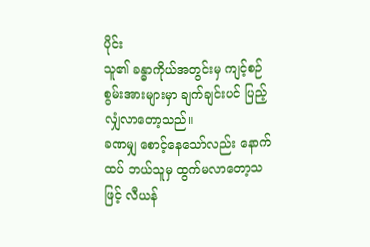ပိုင်း
သူ၏ ခန္ဓာကိုယ်အတွင်းမှ ကျင့်စဉ်စွမ်းအားများမှာ ချက်ချင်းပင် ပြည့်လျှံလာတော့သည်။
ခဏမျှ စောင့်နေသော်လည်း နောက်ထပ် ဘယ်သူမှ ထွက်မလာတော့သဖြင့် လီယန်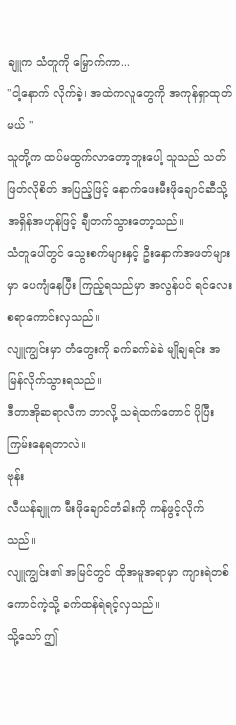ချူက သံတူကို မြှောက်ကာ...
"ငါ့နောက် လိုက်ခဲ့၊ အထဲကလူတွေကို အကုန်ရှာထုတ်မယ် "
သူတို့က ထပ်မထွက်လာတော့ဘူးပေါ့ သူသည် သတ်ဖြတ်လိုစိတ် အပြည့်ဖြင့် နောက်ဖေးမီးဖိုချောင်ဆီသို့ အရှိန်အဟုန်ဖြင့် ချီတက်သွားတော့သည်။
သံတူပေါ်တွင် သွေးစက်များနှင့် ဦးနှောက်အဖတ်များမှာ ပေကျံနေပြီး ကြည့်ရသည်မှာ အလွန်ပင် ရင်လေးစရာကောင်းလှသည်။
လျူကျွင်းမှာ တံတွေးကို ခက်ခက်ခဲခဲ မျိုချရင်း အမြန်လိုက်သွားရသည်။
ဒီတာအိုဆရာလီက ဘာလို့ သရဲထက်တောင် ပိုပြီး ကြမ်းနေရတာလဲ။
ဗုန်း
လီယန်ချူက မီးဖိုချောင်တံခါးကို ကန်ဖွင့်လိုက်သည်။
လျူကျွင်း၏ အမြင်တွင် ထိုအမူအရာမှာ ကျားရဲတစ်ကောင်ကဲ့သို့ ခက်ထန်ရဲရင့်လှသည်။
သို့သော် ဤ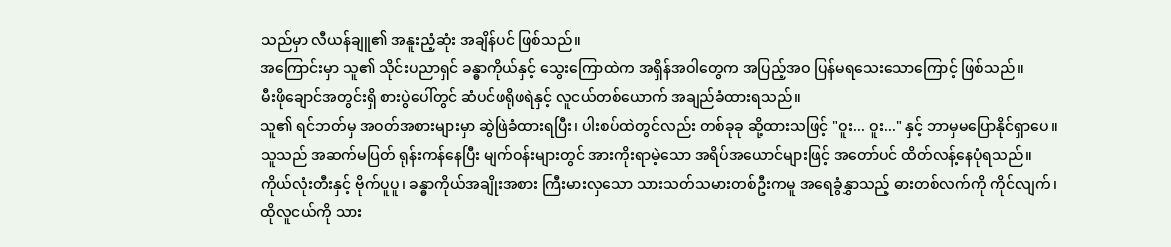သည်မှာ လီယန်ချူ၏ အနူးညံ့ဆုံး အချိန်ပင် ဖြစ်သည်။
အကြောင်းမှာ သူ၏ သိုင်းပညာရှင် ခန္ဓာကိုယ်နှင့် သွေးကြောထဲက အရှိန်အဝါတွေက အပြည့်အဝ ပြန်မရသေးသောကြောင့် ဖြစ်သည်။
မီးဖိုချောင်အတွင်းရှိ စားပွဲပေါ်တွင် ဆံပင်ဖရိုဖရဲနှင့် လူငယ်တစ်ယောက် အချည်ခံထားရသည်။
သူ၏ ရင်ဘတ်မှ အဝတ်အစားများမှာ ဆွဲဖြဲခံထားရပြီး၊ ပါးစပ်ထဲတွင်လည်း တစ်ခုခု ဆို့ထားသဖြင့် "ဝူး... ဝူး..." နှင့် ဘာမှမပြောနိုင်ရှာပေ။
သူသည် အဆက်မပြတ် ရုန်းကန်နေပြီး မျက်ဝန်းများတွင် အားကိုးရာမဲ့သော အရိပ်အယောင်များဖြင့် အတော်ပင် ထိတ်လန့်နေပုံရသည်။
ကိုယ်လုံးတီးနှင့် ဗိုက်ပူပူ၊ ခန္ဓာကိုယ်အချိုးအစား ကြီးမားလှသော သားသတ်သမားတစ်ဦးကမူ အရေခွံနွှာသည့် ဓားတစ်လက်ကို ကိုင်လျက်၊ ထိုလူငယ်ကို သား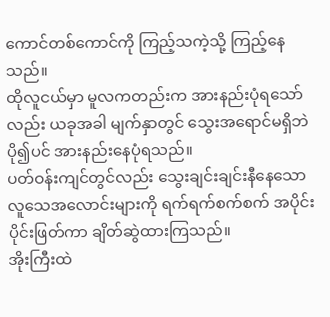ကောင်တစ်ကောင်ကို ကြည့်သကဲ့သို့ ကြည့်နေသည်။
ထိုလူငယ်မှာ မူလကတည်းက အားနည်းပုံရသော်လည်း ယခုအခါ မျက်နှာတွင် သွေးအရောင်မရှိဘဲ ပို၍ပင် အားနည်းနေပုံရသည်။
ပတ်ဝန်းကျင်တွင်လည်း သွေးချင်းချင်းနီနေသော လူသေအလောင်းများကို ရက်ရက်စက်စက် အပိုင်းပိုင်းဖြတ်ကာ ချိတ်ဆွဲထားကြသည်။
အိုးကြီးထဲ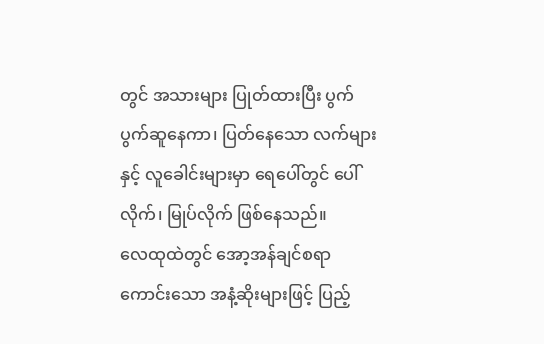တွင် အသားများ ပြုတ်ထားပြီး ပွက်ပွက်ဆူနေကာ၊ ပြတ်နေသော လက်များနှင့် လူခေါင်းများမှာ ရေပေါ်တွင် ပေါ်လိုက်၊ မြုပ်လိုက် ဖြစ်နေသည်။
လေထုထဲတွင် အော့အန်ချင်စရာကောင်းသော အနံ့ဆိုးများဖြင့် ပြည့်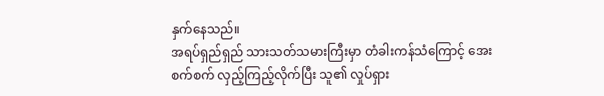နှက်နေသည်။
အရပ်ရှည်ရှည် သားသတ်သမားကြီးမှာ တံခါးကန်သံကြောင့် အေးစက်စက် လှည့်ကြည့်လိုက်ပြီး သူ၏ လှုပ်ရှား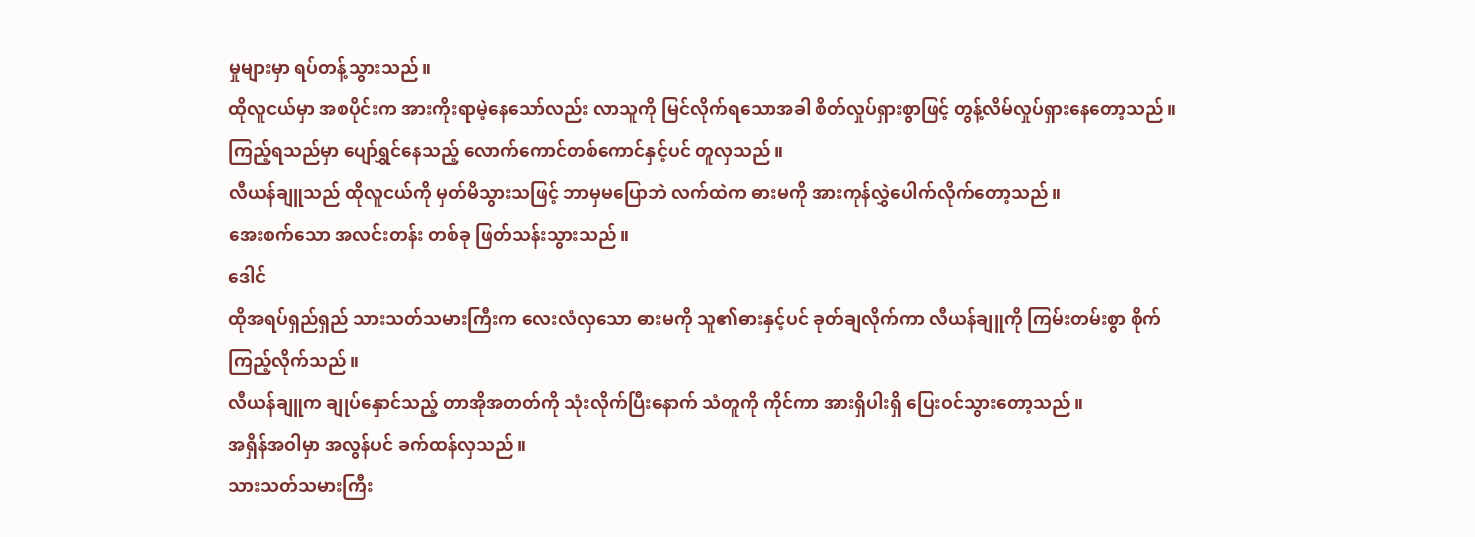မှုများမှာ ရပ်တန့်သွားသည်။
ထိုလူငယ်မှာ အစပိုင်းက အားကိုးရာမဲ့နေသော်လည်း လာသူကို မြင်လိုက်ရသောအခါ စိတ်လှုပ်ရှားစွာဖြင့် တွန့်လိမ်လှုပ်ရှားနေတော့သည်။
ကြည့်ရသည်မှာ ပျော်ရွှင်နေသည့် လောက်ကောင်တစ်ကောင်နှင့်ပင် တူလှသည်။
လီယန်ချူသည် ထိုလူငယ်ကို မှတ်မိသွားသဖြင့် ဘာမှမပြောဘဲ လက်ထဲက ဓားမကို အားကုန်လွှဲပေါက်လိုက်တော့သည်။
အေးစက်သော အလင်းတန်း တစ်ခု ဖြတ်သန်းသွားသည်။
ဒေါင်
ထိုအရပ်ရှည်ရှည် သားသတ်သမားကြီးက လေးလံလှသော ဓားမကို သူ၏ဓားနှင့်ပင် ခုတ်ချလိုက်ကာ လီယန်ချူကို ကြမ်းတမ်းစွာ စိုက်ကြည့်လိုက်သည်။
လီယန်ချူက ချုပ်နှောင်သည့် တာအိုအတတ်ကို သုံးလိုက်ပြီးနောက် သံတူကို ကိုင်ကာ အားရှိပါးရှိ ပြေးဝင်သွားတော့သည်။
အရှိန်အဝါမှာ အလွန်ပင် ခက်ထန်လှသည်။
သားသတ်သမားကြီး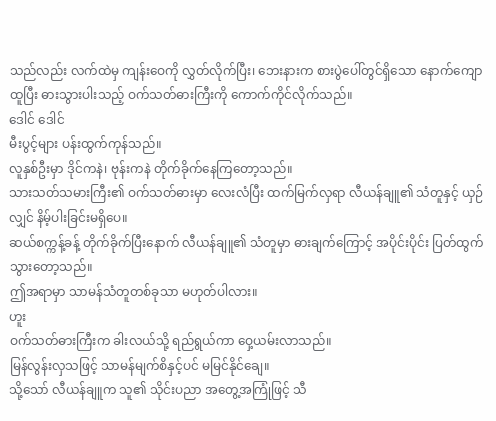သည်လည်း လက်ထဲမှ ကျန်းဝေကို လွှတ်လိုက်ပြီး၊ ဘေးနားက စားပွဲပေါ်တွင်ရှိသော နောက်ကျောထူပြီး ဓားသွားပါးသည့် ဝက်သတ်ဓားကြီးကို ကောက်ကိုင်လိုက်သည်။
ဒေါင် ဒေါင်
မီးပွင့်များ ပန်းထွက်ကုန်သည်။
လူနှစ်ဦးမှာ ဒိုင်ကနဲ၊ ဗုန်းကနဲ တိုက်ခိုက်နေကြတော့သည်။
သားသတ်သမားကြီး၏ ဝက်သတ်ဓားမှာ လေးလံပြီး ထက်မြက်လှရာ လီယန်ချူ၏ သံတူနှင့် ယှဉ်လျှင် နိမ့်ပါးခြင်းမရှိပေ။
ဆယ်စက္ကန့်ခန့် တိုက်ခိုက်ပြီးနောက် လီယန်ချူ၏ သံတူမှာ ဓားချက်ကြောင့် အပိုင်းပိုင်း ပြတ်ထွက်သွားတော့သည်။
ဤအရာမှာ သာမန်သံတူတစ်ခုသာ မဟုတ်ပါလား။
ဟူး
ဝက်သတ်ဓားကြီးက ခါးလယ်သို့ ရည်ရွယ်ကာ ဝှေ့ယမ်းလာသည်။
မြန်လွန်းလှသဖြင့် သာမန်မျက်စိနှင့်ပင် မမြင်နိုင်ချေ။
သို့သော် လီယန်ချူက သူ၏ သိုင်းပညာ အတွေ့အကြုံဖြင့် သီ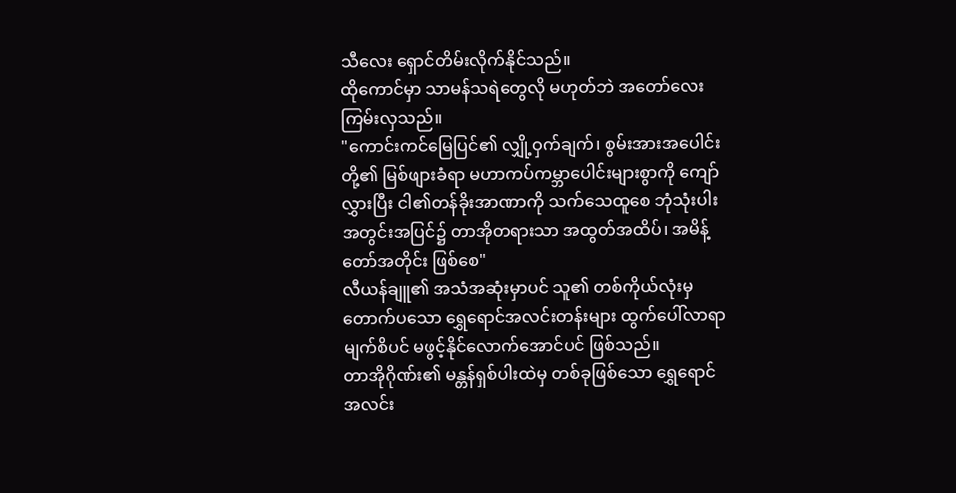သီလေး ရှောင်တိမ်းလိုက်နိုင်သည်။
ထိုကောင်မှာ သာမန်သရဲတွေလို မဟုတ်ဘဲ အတော်လေး ကြမ်းလှသည်။
"ကောင်းကင်မြေပြင်၏ လျှို့ဝှက်ချက်၊ စွမ်းအားအပေါင်းတို့၏ မြစ်ဖျားခံရာ မဟာကပ်ကမ္ဘာပေါင်းများစွာကို ကျော်လွှားပြီး ငါ၏တန်ခိုးအာဏာကို သက်သေထူစေ ဘုံသုံးပါးအတွင်းအပြင်၌ တာအိုတရားသာ အထွတ်အထိပ်၊ အမိန့်တော်အတိုင်း ဖြစ်စေ"
လီယန်ချူ၏ အသံအဆုံးမှာပင် သူ၏ တစ်ကိုယ်လုံးမှ တောက်ပသော ရွှေရောင်အလင်းတန်းများ ထွက်ပေါ်လာရာ မျက်စိပင် မဖွင့်နိုင်လောက်အောင်ပင် ဖြစ်သည်။
တာအိုဂိုဏ်း၏ မန္တန်ရှစ်ပါးထဲမှ တစ်ခုဖြစ်သော ရွှေရောင်အလင်း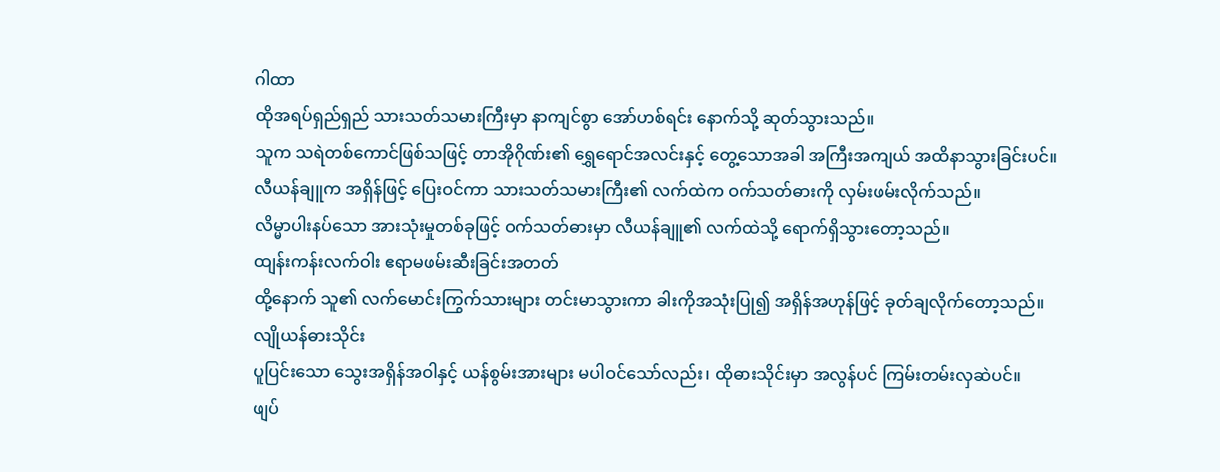ဂါထာ
ထိုအရပ်ရှည်ရှည် သားသတ်သမားကြီးမှာ နာကျင်စွာ အော်ဟစ်ရင်း နောက်သို့ ဆုတ်သွားသည်။
သူက သရဲတစ်ကောင်ဖြစ်သဖြင့် တာအိုဂိုဏ်း၏ ရွှေရောင်အလင်းနှင့် တွေ့သောအခါ အကြီးအကျယ် အထိနာသွားခြင်းပင်။
လီယန်ချူက အရှိန်ဖြင့် ပြေးဝင်ကာ သားသတ်သမားကြီး၏ လက်ထဲက ဝက်သတ်ဓားကို လှမ်းဖမ်းလိုက်သည်။
လိမ္မာပါးနပ်သော အားသုံးမှုတစ်ခုဖြင့် ဝက်သတ်ဓားမှာ လီယန်ချူ၏ လက်ထဲသို့ ရောက်ရှိသွားတော့သည်။
ထျန်းကန်းလက်ဝါး ဧရာမဖမ်းဆီးခြင်းအတတ်
ထို့နောက် သူ၏ လက်မောင်းကြွက်သားများ တင်းမာသွားကာ ခါးကိုအသုံးပြု၍ အရှိန်အဟုန်ဖြင့် ခုတ်ချလိုက်တော့သည်။
လျိုယန်ဓားသိုင်း
ပူပြင်းသော သွေးအရှိန်အဝါနှင့် ယန်စွမ်းအားများ မပါဝင်သော်လည်း၊ ထိုဓားသိုင်းမှာ အလွန်ပင် ကြမ်းတမ်းလှဆဲပင်။
ဖျပ်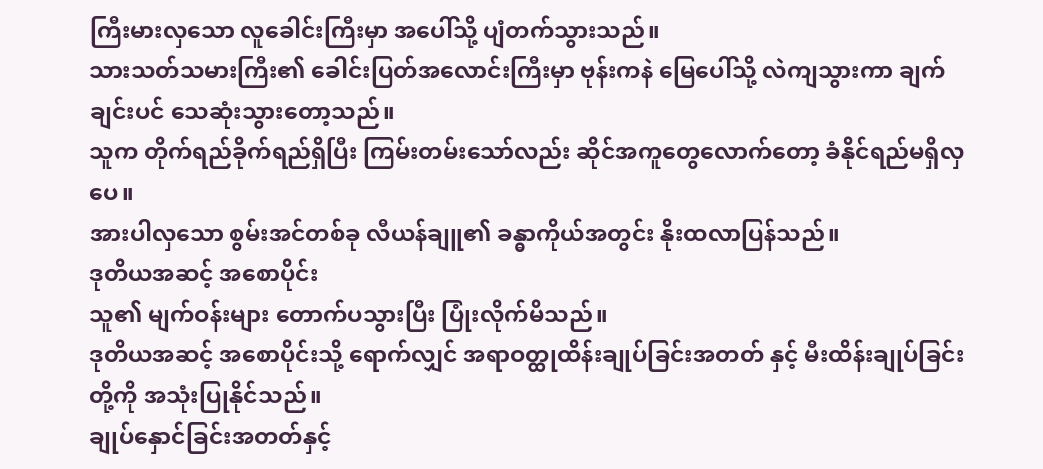ကြီးမားလှသော လူခေါင်းကြီးမှာ အပေါ်သို့ ပျံတက်သွားသည်။
သားသတ်သမားကြီး၏ ခေါင်းပြတ်အလောင်းကြီးမှာ ဗုန်းကနဲ မြေပေါ်သို့ လဲကျသွားကာ ချက်ချင်းပင် သေဆုံးသွားတော့သည်။
သူက တိုက်ရည်ခိုက်ရည်ရှိပြီး ကြမ်းတမ်းသော်လည်း ဆိုင်အကူတွေလောက်တော့ ခံနိုင်ရည်မရှိလှပေ။
အားပါလှသော စွမ်းအင်တစ်ခု လီယန်ချူ၏ ခန္ဓာကိုယ်အတွင်း နိုးထလာပြန်သည်။
ဒုတိယအဆင့် အစောပိုင်း
သူ၏ မျက်ဝန်းများ တောက်ပသွားပြီး ပြုံးလိုက်မိသည်။
ဒုတိယအဆင့် အစောပိုင်းသို့ ရောက်လျှင် အရာဝတ္ထုထိန်းချုပ်ခြင်းအတတ် နှင့် မီးထိန်းချုပ်ခြင်း တို့ကို အသုံးပြုနိုင်သည်။
ချုပ်နှောင်ခြင်းအတတ်နှင့်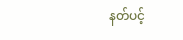နတ်ပင့်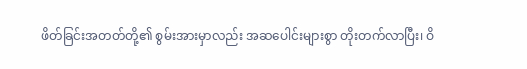ဖိတ်ခြင်းအတတ်တို့၏ စွမ်းအားမှာလည်း အဆပေါင်းများစွာ တိုးတက်လာပြီး၊ ဝိ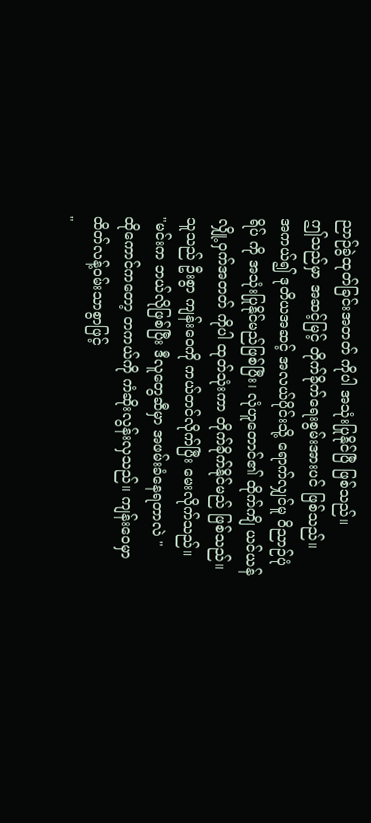ညာဉ်ခွဲထုတ်ခြင်းအတတ် ကိုပါ အသုံးပြုနိုင်ပြီ ဖြစ်သည်။
ဤသည်မှာ အဆင့်မြင့် တိုက်ခိုက်ရေးစွမ်းအားပင် ဖြစ်သည်။
အကယ်၍ ဒုတိယအဆင့် အလယ်ပိုင်းသို့ ရောက်လျှင်မူ ဝိညာဉ်ပုံရိပ် ကို အသုံးပြုနိုင်မည်ဖြစ်ပြီး၊ လုံဟူတောင်၏ ထိုက်ကျိ ယင်ယန် လျှို့ဝှက်အတတ် ကိုပါ ထုတ်သုံးကာ တိုက်ခိုက်နိုင်မည် ဖြစ်သည်။
သူသည် ဦးစွာ ကျန်းဝေကို ကယ်တင်လိုက်ပြီး မေးလိုက်သည်။
"မင်းက ဘယ်လိုဖြစ်ပြီး ဒီလူတွေဆီမှာ အဖမ်းခံနေရတာလဲ "
ထိုကောင်ကတော့ တကယ်ကို ကံဆိုးလွန်းလှသည်။ ကျန်းဝေမှာ ထိတ်လန့်ဝမ်းသာစွာဖြင့်
"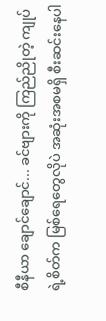စီနီယာ ချောင်ချောင်... ခင်ဗျားကို ကြည်ညိုတဲ့ ကျုပ်ရဲ့စိတ်က မြစ်ရေတွေလိုပဲ အဆုံးအစမရှိ စီးဆင်းနေပါ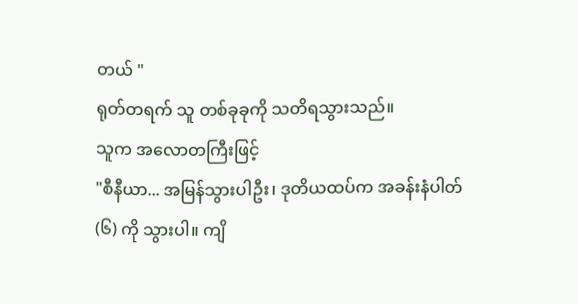တယ် "
ရုတ်တရက် သူ တစ်ခုခုကို သတိရသွားသည်။
သူက အလောတကြီးဖြင့်
"စီနီယာ... အမြန်သွားပါဦး၊ ဒုတိယထပ်က အခန်းနံပါတ် (၆) ကို သွားပါ။ ကျိ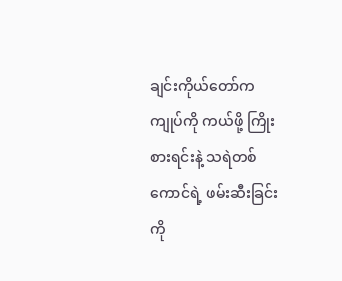ချင်းကိုယ်တော်က ကျုပ်ကို ကယ်ဖို့ ကြိုးစားရင်းနဲ့ သရဲတစ်ကောင်ရဲ့ ဖမ်းဆီးခြင်းကို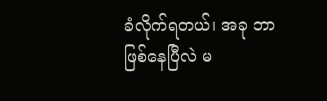ခံလိုက်ရတယ်၊ အခု ဘာဖြစ်နေပြီလဲ မ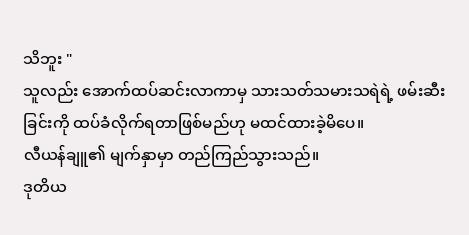သိဘူး "
သူလည်း အောက်ထပ်ဆင်းလာကာမှ သားသတ်သမားသရဲရဲ့ ဖမ်းဆီးခြင်းကို ထပ်ခံလိုက်ရတာဖြစ်မည်ဟု မထင်ထားခဲ့မိပေ။
လီယန်ချူ၏ မျက်နှာမှာ တည်ကြည်သွားသည်။
ဒုတိယ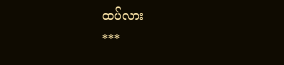ထပ်လား
***